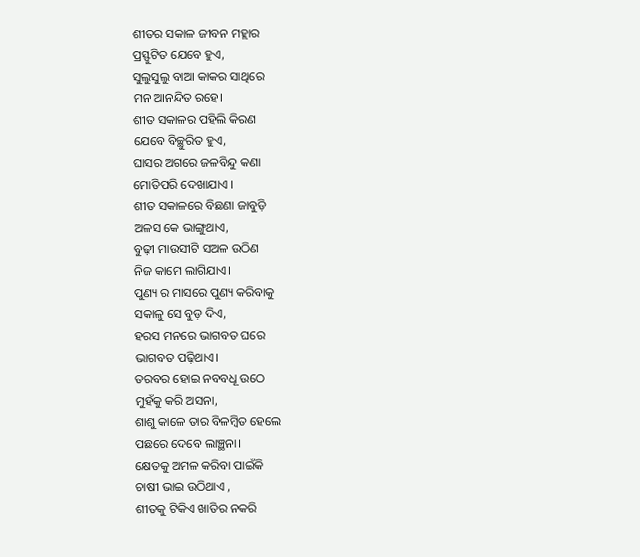ଶୀତର ସକାଳ ଜୀବନ ମହ୍ଲାର
ପ୍ରସ୍ଫୁଟିତ ଯେବେ ହୁଏ,
ସୁଲୁସୁଲୁ ବାଆ କାକର ସାଥିରେ
ମନ ଆନନ୍ଦିତ ରହେ।
ଶୀତ ସକାଳର ପହିଲି କିରଣ
ଯେବେ ବିଚ୍ଛୁରିତ ହୁଏ,
ଘାସର ଅଗରେ ଜଳବିନ୍ଦୁ କଣା
ମୋତିପରି ଦେଖାଯାଏ ।
ଶୀତ ସକାଳରେ ବିଛଣା ଜାବୁଡ଼ି
ଅଳସ କେ ଭାଙ୍ଗୁଥାଏ,
ବୁଢ଼ୀ ମାଉସୀଟି ସଅଳ ଉଠିଣ
ନିଜ କାମେ ଲାଗିଯାଏ।
ପୁଣ୍ୟ ର ମାସରେ ପୁଣ୍ୟ କରିବାକୁ
ସକାଳୁ ସେ ବୁଡ଼ ଦିଏ,
ହରସ ମନରେ ଭାଗବତ ଘରେ
ଭାଗବତ ପଢ଼ିଥାଏ।
ତରବର ହୋଇ ନବବଧୂ ଉଠେ
ମୁହଁକୁ କରି ଅସନା,
ଶାଶୁ କାଳେ ତାର ବିଳମ୍ବିତ ହେଲେ
ପଛରେ ଦେବେ ଲାଞ୍ଛନା।
କ୍ଷେତକୁ ଅମଳ କରିବା ପାଇଁକି
ଚାଷୀ ଭାଇ ଉଠିଥାଏ ,
ଶୀତକୁ ଟିକିଏ ଖାତିର ନକରି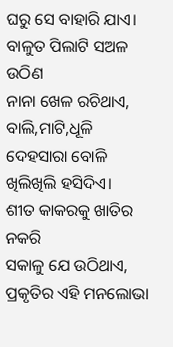ଘରୁ ସେ ବାହାରି ଯାଏ।
ବାଳୁତ ପିଲାଟି ସଅଳ ଉଠିଣ
ନାନା ଖେଳ ରଚିଥାଏ,
ବାଲି,ମାଟି,ଧୂଳି ଦେହସାରା ବୋଳି
ଖିଲିଖିଲି ହସିଦିଏ।
ଶୀତ କାକରକୁ ଖାତିର ନକରି
ସକାଳୁ ଯେ ଉଠିଥାଏ,
ପ୍ରକୃତିର ଏହି ମନଲୋଭା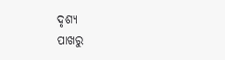ଦୃଶ୍ୟ
ପାଖରୁ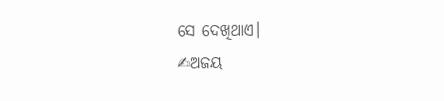ସେ ଦେଖିଥାଏ।
✍ଅଜୟ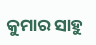କୁମାର ସାହୁ